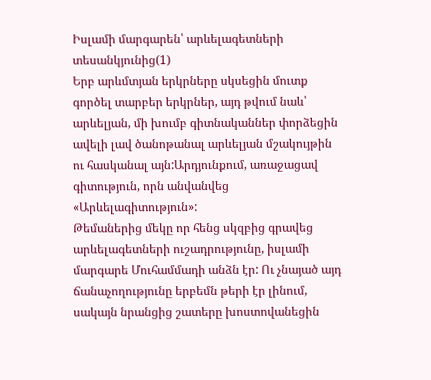Իսլամի մարգարեն՝ արևելագետների տեսանկյունից(1)
Երբ արևմտյան երկրները սկսեցին մուտք գործել տարբեր երկրներ, այդ թվում նաև՝ արևելյան, մի խումբ գիտնականներ փորձեցին ավելի լավ ծանոթանալ արևելյան մշակույթին ու հասկանալ այն:Արդյունքում, առաջացավ գիտություն, որն անվանվեց «Արևելագիտություն»:
Թեմաներից մեկը որ հենց սկզբից գրավեց արևելագետների ուշադրությունը, իսլամի մարգարե Մուհամմադի անձն էր: Ու չնայած այդ ճանաչողությունը երբեմն թերի էր լինում, սակայն նրանցից շատերը խոստովանեցին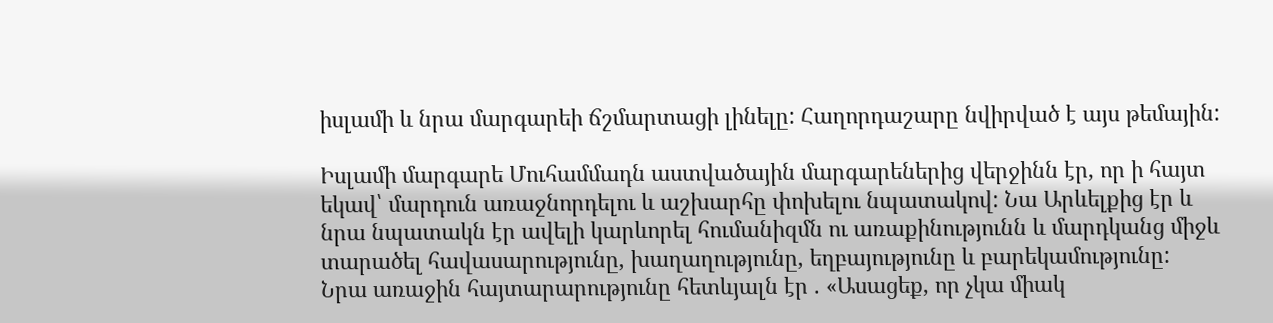իսլամի և նրա մարգարեի ճշմարտացի լինելը: Հաղորդաշարը նվիրված է այս թեմային:

Իսլամի մարգարե Մուհամմադն աստվածային մարգարեներից վերջինն էր, որ ի հայտ եկավ՝ մարդուն առաջնորդելու և աշխարհը փոխելու նպատակով: Նա Արևելքից էր և նրա նպատակն էր ավելի կարևորել հումանիզմն ու առաքինությունն և մարդկանց միջև տարածել հավասարությունը, խաղաղությունը, եղբայությունը և բարեկամությունը:
Նրա առաջին հայտարարությունը հետևյալն էր . «Ասացեք, որ չկա միակ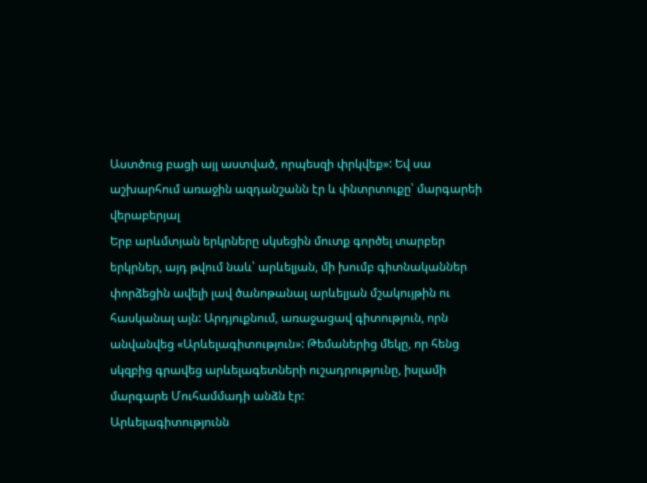Աստծուց բացի այլ աստված, որպեսզի փրկվեք»: Եվ սա աշխարհում առաջին ազդանշանն էր և փնտրտուքը՝ մարգարեի վերաբերյալ
Երբ արևմտյան երկրները սկսեցին մուտք գործել տարբեր երկրներ, այդ թվում նաև՝ արևելյան, մի խումբ գիտնականներ փորձեցին ավելի լավ ծանոթանալ արևելյան մշակույթին ու հասկանալ այն: Արդյուքնում, առաջացավ գիտություն, որն անվանվեց «Արևելագիտություն»: Թեմաներից մեկը, որ հենց սկզբից գրավեց արևելագետների ուշադրությունը, իսլամի մարգարե Մուհամմադի անձն էր:
Արևելագիտությունն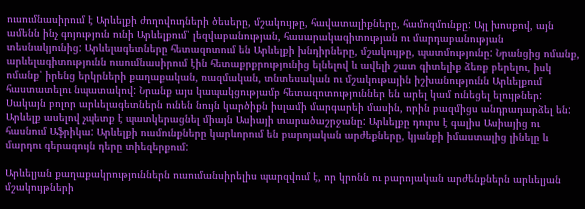ուսումնասիրում է Արևելքի ժողովուդների ծեսերը, մշակույթը, հավատալիքները, համոզմունքը: Այլ խոսքով, այն ամենն ինչ գոյություն ունի Արևելքում՝ լեզվաբանության, հասարակագիտության ու մարդաբանության տեսնակյունից: Արևելագետները հետազոտում են Արևելքի խնդիրները, մշակույթը, պատմությունը: Նրանցից ոմանք, արևելագիտությունն ուսումնասիրում էին հետաքրքրությունից ելնելով և ավելի շատ գիտելիք ձեռք բերելու, իսկ ոմանք՝ իրենց երկրների քաղաքական, ռազմական, տնտեսական ու մշակութային իշխանությունն Արևելքում հաստատելու նպատակով: Նրանք այս կապակցությամբ հետազոտություններ են արել կամ ունեցել ելույթներ: Սակայն բոլոր արևելագետներն ունեն նույն կարծիքն իսլամի մարգարեի մասին, որին բազմիցս անդրադարձել են:
Արևելք ասելով չպետք է պատկերացնել միայն Ասիայի տարածաշրջանը: Արևելքը դուրս է գալիս Ասիայից ու հասնում Աֆրիկա: Արևելքի ուսմունքները կարևորում են բարոյական արժեքները, կյանքի իմաստալից լինելը և մարդու գերագույն դերը տիեզերքում:

Արևելյան քաղաքակրություններն ուսումանսիրելիս պարզվում է, որ կրոնն ու բարոյական արժենքներն արևելյան մշակույթների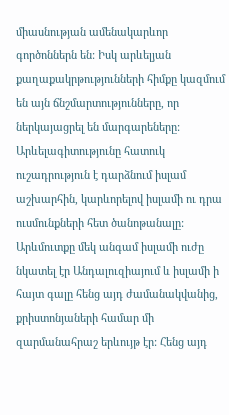միասնության ամենակարևոր գործոններն են: Իսկ արևելյան քաղաքակրթությունների հիմքը կազմում են այն ճնշմարտությունները, որ ներկայացրել են մարգարեները: Արևելագիտությունը հատուկ ուշադրություն է դարձնում իսլամ աշխարհին, կարևորելով իսլամի ու դրա ուսմունքների հետ ծանոթանալը:
Արևմուտքը մեկ անգամ իսլամի ուժը նկատել էր Անդալուզիայում և իսլամի ի հայտ գալը հենց այդ ժամանակվանից, քրիստոնյաների համար մի զարմանահրաշ երևույթ էր: Հենց այդ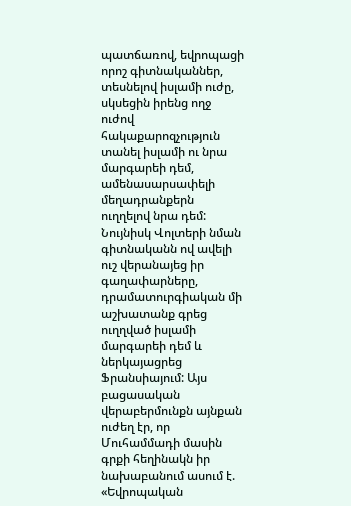պատճառով, եվրոպացի որոշ գիտնականներ, տեսնելով իսլամի ուժը, սկսեցին իրենց ողջ ուժով հակաքարոզչություն տանել իսլամի ու նրա մարգարեի դեմ, ամենասարսափելի մեղադրանքերն ուղղելով նրա դեմ:
Նույնիսկ Վոլտերի նման գիտնականն ով ավելի ուշ վերանայեց իր գաղափարները, դրամատուրգիական մի աշխատանք գրեց ուղղված իսլամի մարգարեի դեմ և ներկայացրեց Ֆրանսիայում: Այս բացասական վերաբերմունքն այնքան ուժեղ էր, որ Մուհամմադի մասին գրքի հեղինակն իր նախաբանում ասում է. «Եվրոպական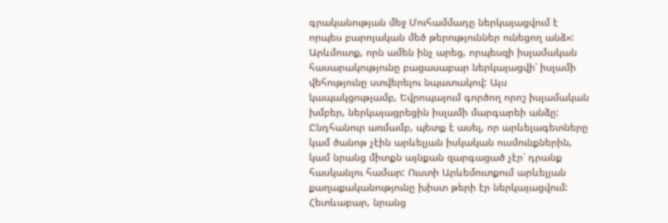գրականության մեջ Մուհամմադը ներկայացվում է որպես բարոյական մեծ թերություններ ունեցող անձ»:
Արևմուտք, որն ամեն ինչ արեց, որպեսզի իսլամական հասարակությունը բացասաբար ներկայացվի՝ իսլամի վեհությունը ստվերելու նպատակով: Այս կապակցությամբ, Եվրոպայում գործող որոշ իսլամական խմբեր, ներկայացրեցին իսլամի մարգարեի անձը:
Ընդհանուր առմամբ, պետք է ասել, որ արևելագետները կամ ծանոթ չէին արևելյան իսկական ուսմունքներին, կամ նրանց միտքն այնքան զարգացած չէր՝ դրանք հասկանլու համար: Ուստի Արևեմուտքում արևելյան քաղաքականությունը խիստ թերի էր ներկայացվում: Հետևաբար, նրանց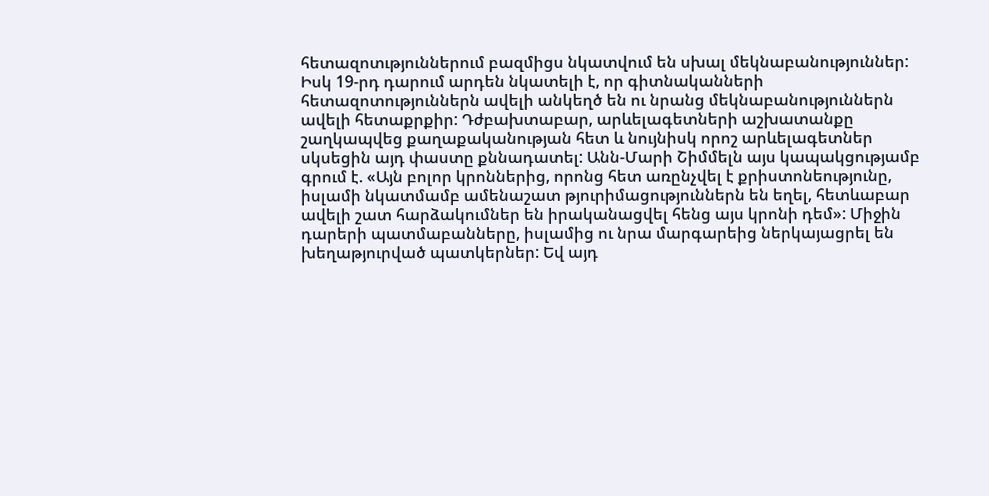հետազոտւթյուններում բազմիցս նկատվում են սխալ մեկնաբանություններ: Իսկ 19-րդ դարում արդեն նկատելի է, որ գիտնականների հետազոտություններն ավելի անկեղծ են ու նրանց մեկնաբանություններն ավելի հետաքրքիր: Դժբախտաբար, արևելագետների աշխատանքը շաղկապվեց քաղաքականության հետ և նույնիսկ որոշ արևելագետներ սկսեցին այդ փաստը քննադատել: Անն-Մարի Շիմմելն այս կապակցությամբ գրում է. «Այն բոլոր կրոններից, որոնց հետ առընչվել է քրիստոնեությունը, իսլամի նկատմամբ ամենաշատ թյուրիմացություններն են եղել, հետևաբար ավելի շատ հարձակումներ են իրականացվել հենց այս կրոնի դեմ»: Միջին դարերի պատմաբանները, իսլամից ու նրա մարգարեից ներկայացրել են խեղաթյուրված պատկերներ: Եվ այդ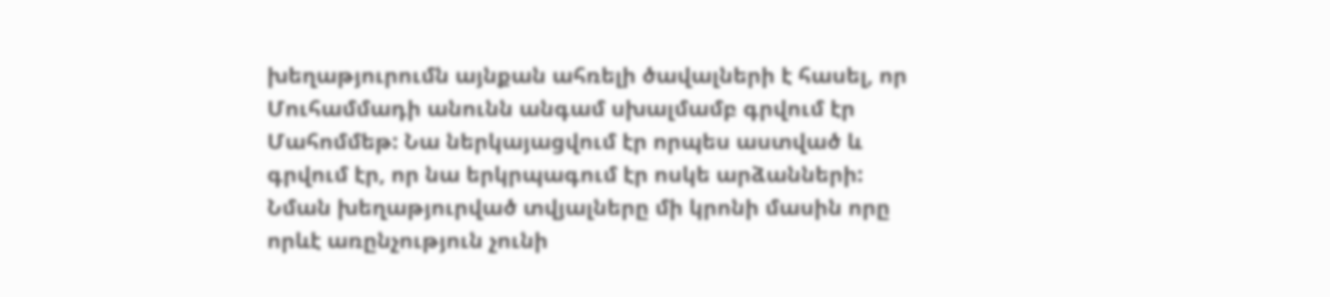խեղաթյուրումն այնքան ահռելի ծավալների է հասել, որ Մուհամմադի անունն անգամ սխալմամբ գրվում էր Մահոմմեթ: Նա ներկայացվում էր որպես աստված և գրվում էր, որ նա երկրպագում էր ոսկե արձանների: Նման խեղաթյուրված տվյալները մի կրոնի մասին որը որևէ առընչություն չունի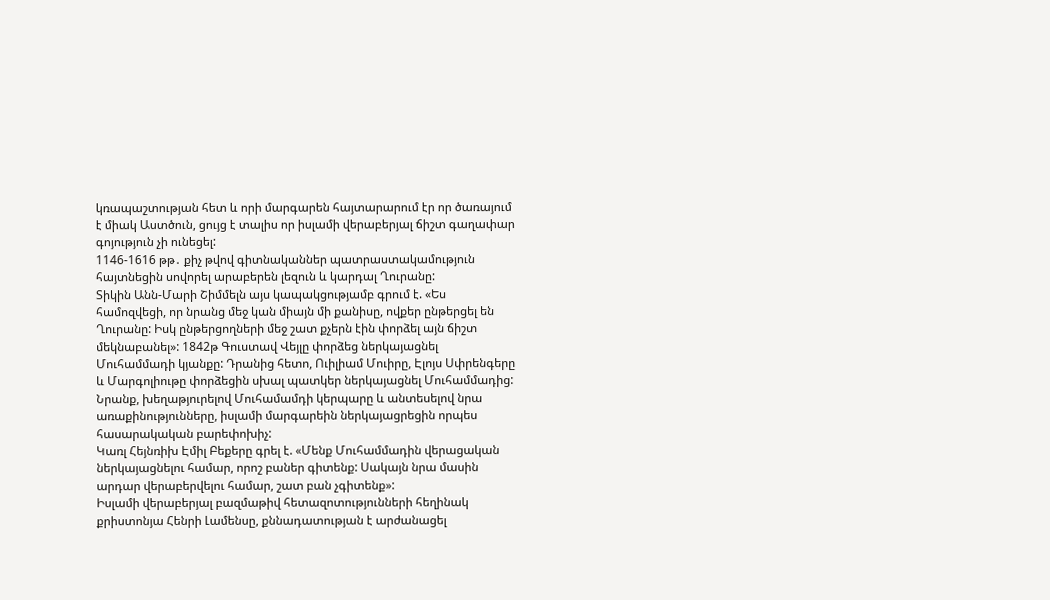կռապաշտության հետ և որի մարգարեն հայտարարում էր որ ծառայում է միակ Աստծուն, ցույց է տալիս որ իսլամի վերաբերյալ ճիշտ գաղափար գոյություն չի ունեցել:
1146-1616 թթ․ քիչ թվով գիտնականներ պատրաստակամություն հայտնեցին սովորել արաբերեն լեզուն և կարդալ Ղուրանը:
Տիկին Անն-Մարի Շիմմելն այս կապակցությամբ գրում է. «Ես համոզվեցի, որ նրանց մեջ կան միայն մի քանիսը, ովքեր ընթերցել են Ղուրանը: Իսկ ընթերցողների մեջ շատ քչերն էին փորձել այն ճիշտ մեկնաբանել»: 1842թ Գուստավ Վեյլը փորձեց ներկայացնել Մուհամմադի կյանքը: Դրանից հետո, Ուիլիամ Մուիրը, Էլոյս Սփրենգերը և Մարգոլիութը փորձեցին սխալ պատկեր ներկայացնել Մուհամմադից: Նրանք, խեղաթյուրելով Մուհամամդի կերպարը և անտեսելով նրա առաքինությունները, իսլամի մարգարեին ներկայացրեցին որպես հասարակական բարեփոխիչ:
Կառլ Հեյնռիխ Էմիլ Բեքերը գրել է. «Մենք Մուհամմադին վերացական ներկայացնելու համար, որոշ բաներ գիտենք: Սակայն նրա մասին արդար վերաբերվելու համար, շատ բան չգիտենք»:
Իսլամի վերաբերյալ բազմաթիվ հետազոտությունների հեղինակ քրիստոնյա Հենրի Լամենսը, քննադատության է արժանացել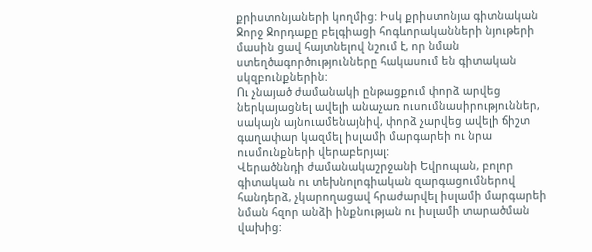քրիստոնյաների կողմից: Իսկ քրիստոնյա գիտնական Ջորջ Ջորդաքը բելգիացի հոգևորականների նյութերի մասին ցավ հայտնելով նշում է, որ նման ստեղծագործությունները հակասում են գիտական սկզբունքներին:
Ու չնայած ժամանակի ընթացքում փորձ արվեց ներկայացնել ավելի անաչառ ուսումնասիրություններ, սակայն այնուամենայնիվ, փորձ չարվեց ավելի ճիշտ գաղափար կազմել իսլամի մարգարեի ու նրա ուսմունքների վերաբերյալ:
Վերածննդի ժամանակաշրջանի Եվրոպան, բոլոր գիտական ու տեխնոլոգիական զարգացումներով հանդերձ, չկարողացավ հրաժարվել իսլամի մարգարեի նման հզոր անձի ինքնության ու իսլամի տարածման վախից: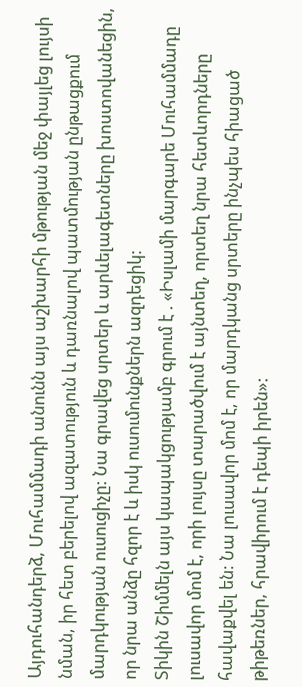Այդուհանդերձ, Մուհամմադի անունն այս աշխարհի մթության մեջ փայլեց լույսի նման, իր հետ բերելով ազատություն և դառնալով պատմության ընթացքում մարդկության ուսուցիչը: Նա գրավեց սրտեր և արևելագետները խոստովանեցին, որ նրա անձը հզոր է և իսկ ուսումունքներն ազդեցիկ:
Տիկին Շիմմելն այս կապակցությամբ գրում է . «Իսլամի մարգարե Մուհամմադը լուսավոր մոմ է, որի լույսը տարածվում է այնտեղ, որտեղ նրա հետևորդները հավաքվել են: Նա լուսավոր մոմ է, որ մարդկանց սրտերը ինչպես հիացած թիթեռներ, հրավիրում է դեպի իրեն»: